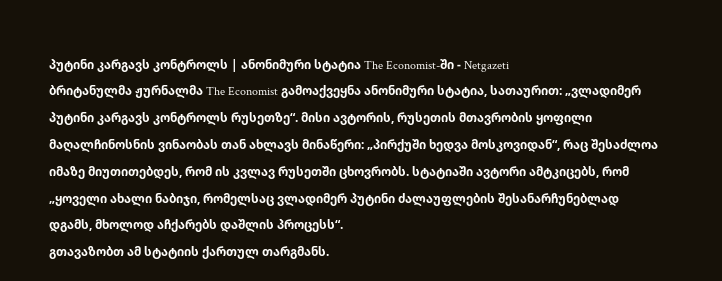პუტინი კარგავს კონტროლს | ანონიმური სტატია The Economist-ში - Netgazeti
ბრიტანულმა ჟურნალმა The Economist გამოაქვეყნა ანონიმური სტატია, სათაურით: „ვლადიმერ პუტინი კარგავს კონტროლს რუსეთზე“. მისი ავტორის, რუსეთის მთავრობის ყოფილი მაღალჩინოსნის ვინაობას თან ახლავს მინაწერი: „პირქუში ხედვა მოსკოვიდან“, რაც შესაძლოა იმაზე მიუთითებდეს, რომ ის კვლავ რუსეთში ცხოვრობს. სტატიაში ავტორი ამტკიცებს, რომ „ყოველი ახალი ნაბიჯი, რომელსაც ვლადიმერ პუტინი ძალაუფლების შესანარჩუნებლად დგამს, მხოლოდ აჩქარებს დაშლის პროცესს“.
გთავაზობთ ამ სტატიის ქართულ თარგმანს.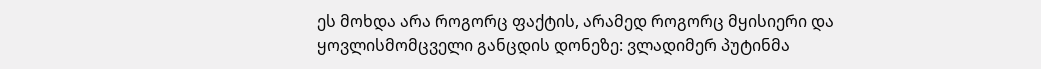ეს მოხდა არა როგორც ფაქტის, არამედ როგორც მყისიერი და ყოვლისმომცველი განცდის დონეზე: ვლადიმერ პუტინმა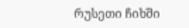რუსეთი ჩიხში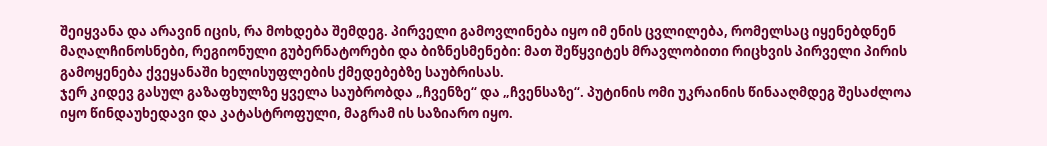შეიყვანა და არავინ იცის, რა მოხდება შემდეგ. პირველი გამოვლინება იყო იმ ენის ცვლილება, რომელსაც იყენებდნენ მაღალჩინოსნები, რეგიონული გუბერნატორები და ბიზნესმენები: მათ შეწყვიტეს მრავლობითი რიცხვის პირველი პირის გამოყენება ქვეყანაში ხელისუფლების ქმედებებზე საუბრისას.
ჯერ კიდევ გასულ გაზაფხულზე ყველა საუბრობდა „ჩვენზე“ და „ჩვენსაზე“. პუტინის ომი უკრაინის წინააღმდეგ შესაძლოა იყო წინდაუხედავი და კატასტროფული, მაგრამ ის საზიარო იყო.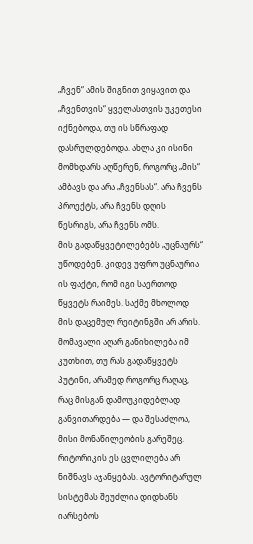„ჩვენ“ ამის შიგნით ვიყავით და „ჩვენთვის“ ყველასთვის უკეთესი იქნებოდა, თუ ის სწრაფად დასრულდებოდა. ახლა კი ისინი მომხდარს აღწერენ, როგორც „მის“ ამბავს და არა „ჩვენსას“. არა ჩვენს პროექტს, არა ჩვენს დღის წესრიგს, არა ჩვენს ომს.
მის გადაწყვეტილებებს „უცნაურს“ უწოდებენ. კიდევ უფრო უცნაურია ის ფაქტი, რომ იგი საერთოდ წყვეტს რაიმეს. საქმე მხოლოდ მის დაცემულ რეიტინგში არ არის. მომავალი აღარ განიხილება იმ კუთხით, თუ რას გადაწყვეტს პუტინი, არამედ როგორც რაღაც, რაც მისგან დამოუკიდებლად განვითარდება — და შესაძლოა, მისი მონაწილეობის გარეშეც.
რიტორიკის ეს ცვლილება არ ნიშნავს აჯანყებას. ავტორიტარულ სისტემას შეუძლია დიდხანს იარსებოს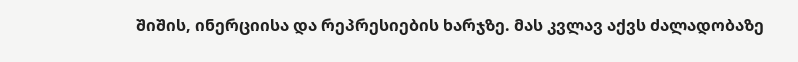შიშის, ინერციისა და რეპრესიების ხარჯზე. მას კვლავ აქვს ძალადობაზე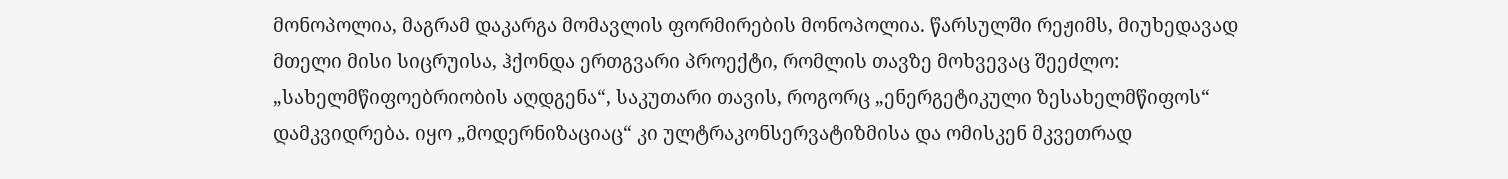მონოპოლია, მაგრამ დაკარგა მომავლის ფორმირების მონოპოლია. წარსულში რეჟიმს, მიუხედავად მთელი მისი სიცრუისა, ჰქონდა ერთგვარი პროექტი, რომლის თავზე მოხვევაც შეეძლო: „სახელმწიფოებრიობის აღდგენა“, საკუთარი თავის, როგორც „ენერგეტიკული ზესახელმწიფოს“ დამკვიდრება. იყო „მოდერნიზაციაც“ კი ულტრაკონსერვატიზმისა და ომისკენ მკვეთრად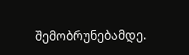შემობრუნებამდე.